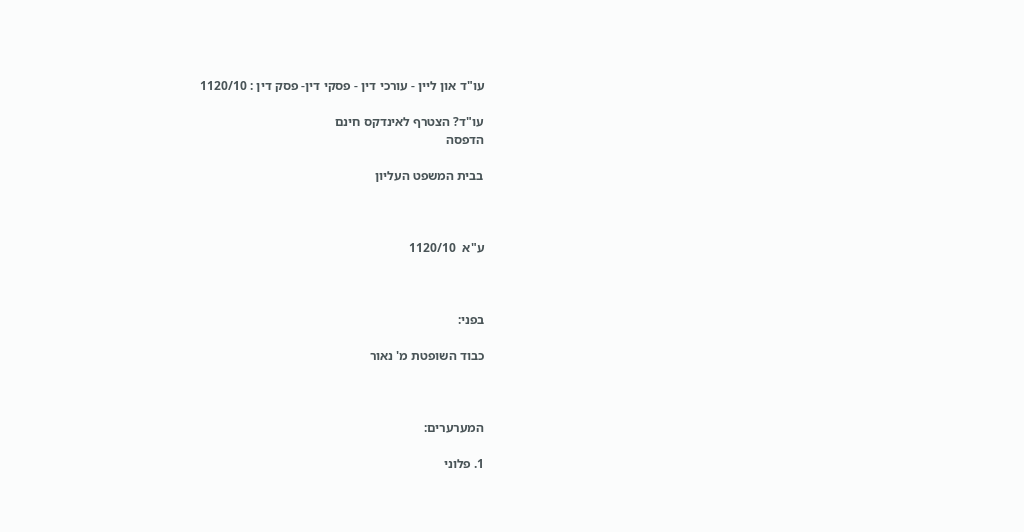עו"ד און ליין - עורכי דין - פסקי דין- פסק דין : 1120/10

עו"ד? הצטרף לאינדקס חינם
הדפסה

בבית המשפט העליון



ע"א  1120/10



בפני:

כבוד השופטת מ' נאור



המערערים:

1. פלוני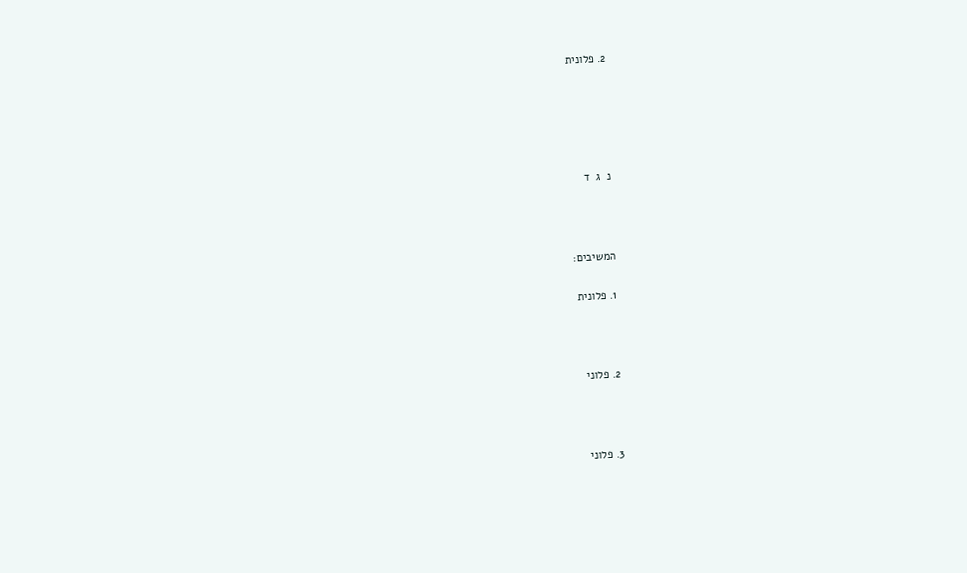2. פלונית





נ  ג  ד



המשיבים:

1. פלונית



2. פלוני



3. פלוני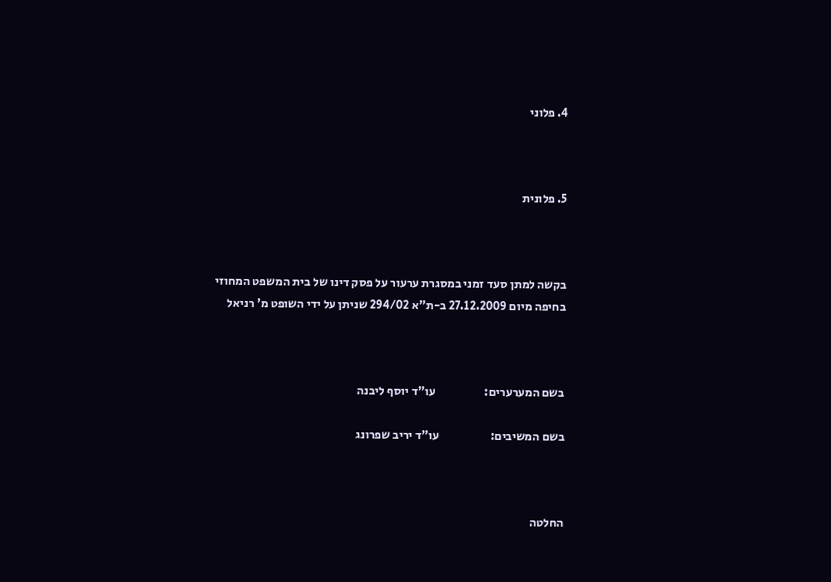4. פלוני



5. פלונית



בקשה למתן סעד זמני במסגרת ערעור על פסק דינו של בית המשפט המחוזי בחיפה מיום 27.12.2009 ב-ת"א 294/02 שניתן על ידי השופט מ' רניאל



בשם המערערים:                    עו"ד יוסף ליבנה

בשם המשיבים:                     עו"ד יריב שפרונג



החלטה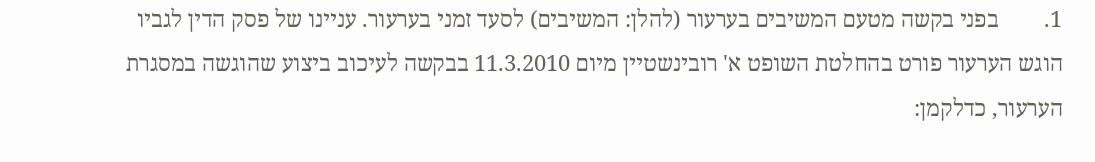1.        בפני בקשה מטעם המשיבים בערעור (להלן: המשיבים) לסעד זמני בערעור. עניינו של פסק הדין לגביו הוגש הערעור פורט בהחלטת השופט א' רובינשטיין מיום 11.3.2010 בבקשה לעיכוב ביצוע שהוגשה במסגרת הערעור, כדלקמן: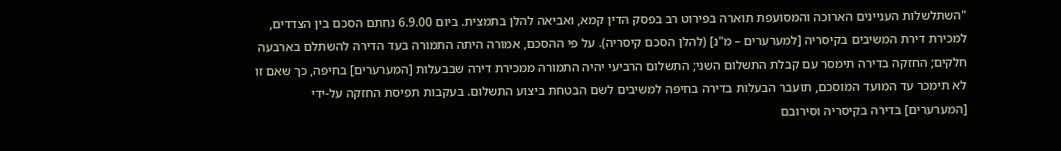"השתלשלות העניינים הארוכה והמסועפת תוארה בפירוט רב בפסק הדין קמא, ואביאה להלן בתמצית. ביום 6.9.00 נחתם הסכם בין הצדדים, למכירת דירת המשיבים בקיסריה [למערערים – מ"נ] (להלן הסכם קיסריה). על פי ההסכם, אמורה היתה התמורה בעד הדירה להשתלם בארבעה חלקים; החזקה בדירה תימסר עם קבלת התשלום השני; התשלום הרביעי יהיה התמורה ממכירת דירה שבבעלות [המערערים] בחיפה, כך שאם זו לא תימכר עד המועד המוסכם, תועבר הבעלות בדירה בחיפה למשיבים לשם הבטחת ביצוע התשלום. בעקבות תפיסת החזקה על-ידי [המערערים] בדירה בקיסריה וסירובם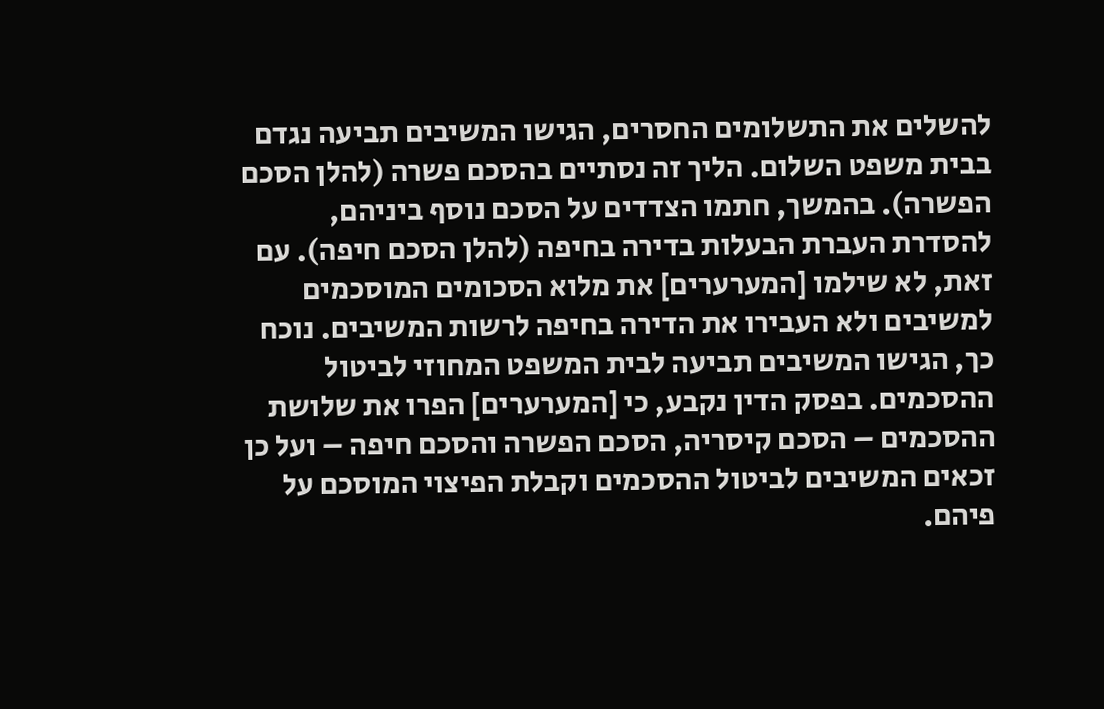להשלים את התשלומים החסרים, הגישו המשיבים תביעה נגדם בבית משפט השלום. הליך זה נסתיים בהסכם פשרה (להלן הסכם הפשרה). בהמשך, חתמו הצדדים על הסכם נוסף ביניהם, להסדרת העברת הבעלות בדירה בחיפה (להלן הסכם חיפה). עם זאת, לא שילמו [המערערים] את מלוא הסכומים המוסכמים למשיבים ולא העבירו את הדירה בחיפה לרשות המשיבים. נוכח כך, הגישו המשיבים תביעה לבית המשפט המחוזי לביטול ההסכמים. בפסק הדין נקבע, כי [המערערים] הפרו את שלושת ההסכמים – הסכם קיסריה, הסכם הפשרה והסכם חיפה – ועל כן זכאים המשיבים לביטול ההסכמים וקבלת הפיצוי המוסכם על פיהם.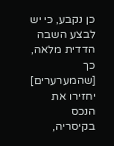כן נקבע, כי יש לבצע השבה הדדית מלאה, כך [שהמערערים] יחזירו את הנכס בקיסריה,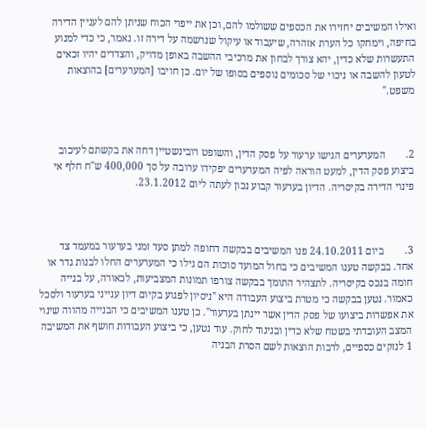ואילו המשיבים יחזירו את הכספים ששולמו להם, וכן את ייפוי הכוח שניתן להם לעניין הדירה בחיפה, וימחקו כל הערת אזהרה, שיעבוד או עיקול שנרשמה על דירה זו. נאמר, כי כדי למנוע התעשרות שלא כדין, יהא צורך לבחון את מרכיבי ההשבה באופן מדויק, והצדדים יהיו זכאים לטעון להשבה או ניכוי של סכומים נוספים בסופו של יום. כן חויבו [המערערים] בהוצאות משפט."



2.        המערערים הגישו ערעור על פסק הדין, והשופט רובינשטיין דחה את בקשתם לעיכוב ביצוע פסק הדין, למעט הוראה לפיה המערערים יפקידו ערובה על סך 400,000 ש"ח חלף אי פינוי הדירה בקיסריה. הדיון בערעור קבוע נכון לעתה ליום 23.1.2012.



3.        ביום 24.10.2011 פנו המשיבים בבקשה דחופה למתן סעד זמני בערעור במעמד צד אחד. בבקשה טענו המשיבים כי בחול המועד סוכות הם גילו כי המערערים החלו לבנות גדר או חומה בנכס בקיסריה. לתצהיר התומך בבקשה צורפו תמונות המצביעות, לכאורה, על בנייה כאמור. נטען בבקשה כי מטרת ביצוע העבודה היא "ניסיון לפגוע בקיום דיון ענייני בערעור ולסכל את אפשרות ביצועו של פסק הדין אשר יינתן בערעור". כן טענו המשיבים כי הבנייה מהווה שינוי המצב העובדתי בשטח שלא כדין ובניגוד לחוק. עוד נטען, כי ביצוע העבודות חושף את המשיבה 1 לנזקים כספיים, לרבות הוצאות לשם הסרת הבניה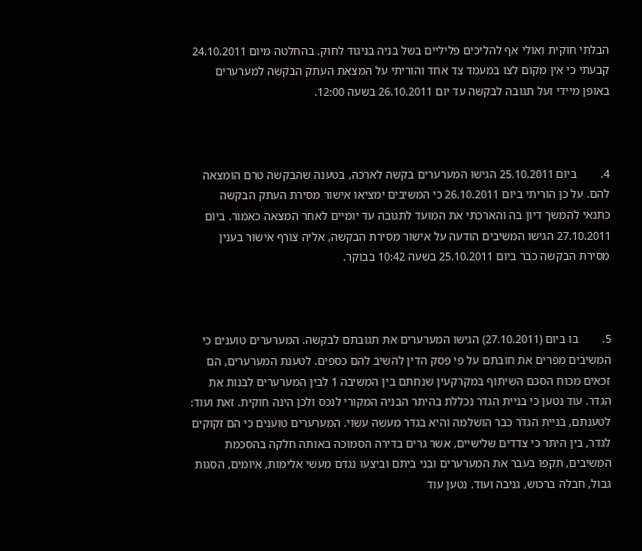הבלתי חוקית ואולי אף להליכים פליליים בשל בניה בניגוד לחוק. בהחלטה מיום 24.10.2011 קבעתי כי אין מקום לצו במעמד צד אחד והוריתי על המצאת העתק הבקשה למערערים באופן מיידי ועל תגובה לבקשה עד יום 26.10.2011 בשעה 12:00.



4.        ביום 25.10.2011 הגישו המערערים בקשה לארכה, בטענה שהבקשה טרם הומצאה להם. על כן הוריתי ביום 26.10.2011 כי המשיבים ימציאו אישור מסירת העתק הבקשה כתנאי להמשך דיון בה והארכתי את המועד לתגובה עד יומיים לאחר המצאה כאמור. ביום 27.10.2011 הגישו המשיבים הודעה על אישור מסירת הבקשה, אליה צורף אישור בענין מסירת הבקשה כבר ביום 25.10.2011 בשעה 10:42 בבוקר.



5.        בו ביום (27.10.2011) הגישו המערערים את תגובתם לבקשה. המערערים טוענים כי המשיבים מפרים את חובתם על פי פסק הדין להשיב להם כספים. לטענת המערערים, הם זכאים מכוח הסכם השיתוף במקרקעין שנחתם בין המשיבה 1 לבין המערערים לבנות את הגדר. עוד נטען כי בניית הגדר נכללת בהיתר הבניה המקורי לנכס ולכן הינה חוקית. זאת ועוד: לטענתם, בניית הגדר כבר הושלמה והיא בגדר מעשה עשוי. המערערים טוענים כי הם זקוקים לגדר, בין היתר כי צדדים שלישיים, אשר גרים בדירה הסמוכה באותה חלקה בהסכמת המשיבים, תקפו בעבר את המערערים ובני ביתם וביצעו נגדם מעשי אלימות, איומים, הסגות גבול, חבלה ברכוש, גניבה ועוד. נטען עוד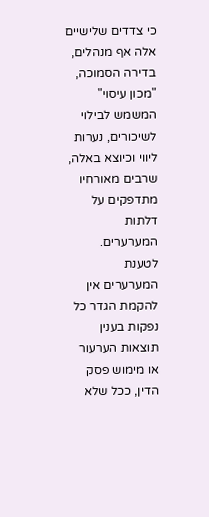כי צדדים שלישיים אלה אף מנהלים, בדירה הסמוכה, "מכון עיסוי" המשמש לבילוי לשיכורים, נערות ליווי וכיוצא באלה, שרבים מאורחיו מתדפקים על דלתות המערערים. לטענת המערערים אין להקמת הגדר כל נפקות בענין תוצאות הערעור או מימוש פסק הדין, ככל שלא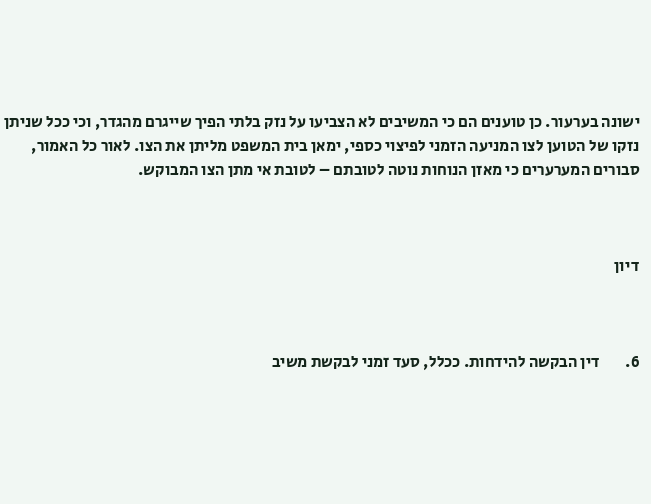ישונה בערעור. כן טוענים הם כי המשיבים לא הצביעו על נזק בלתי הפיך שייגרם מהגדר, וכי ככל שניתן נזקו של הטוען לצו המניעה הזמני לפיצוי כספי, ימאן בית המשפט מליתן את הצו. לאור כל האמור, סבורים המערערים כי מאזן הנוחות נוטה לטובתם – לטובת אי מתן הצו המבוקש.



דיון



6.        דין הבקשה להידחות. ככלל, סעד זמני לבקשת משיב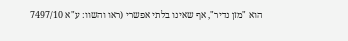הוא "מזן נדיר", אף שאינו בלתי אפשרי (ראו והשוו: ע"א 7497/10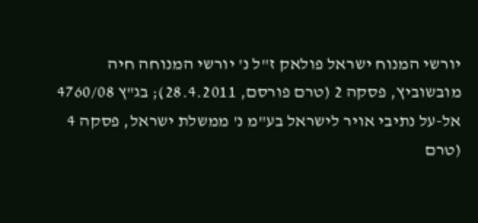יורשי המנוח ישראל פולאק ז"ל נ' יורשי המנוחה חיה מובשוביץ, פסקה 2 (טרם פורסם, 28.4.2011); בג"ץ 4760/08 אל-על נתיבי אויר לישראל בע"מ נ' ממשלת ישראל, פסקה 4 (טרם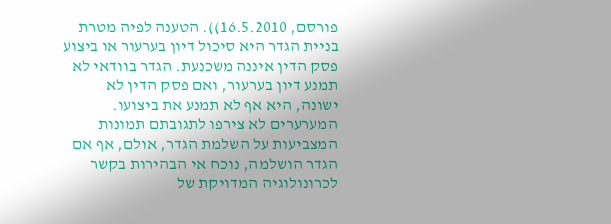פורסם, 16.5.2010)). הטענה לפיה מטרת בניית הגדר היא סיכול דיון בערעור או ביצוע פסק הדין איננה משכנעת. הגדר בוודאי לא תמנע דיון בערעור, ואם פסק הדין לא ישונה, היא אף לא תמנע את ביצועו. המערערים לא צירפו לתגובתם תמונות המצביעות על השלמת הגדר, אולם, אף אם הגדר הושלמה, נוכח אי הבהירות בקשר לכרונולוגיה המדויקת של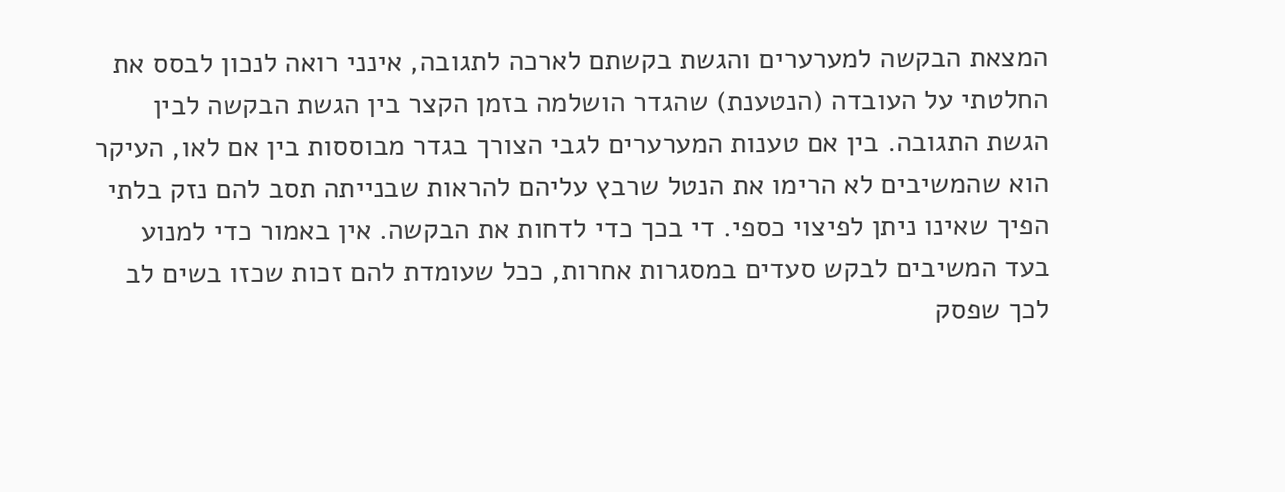המצאת הבקשה למערערים והגשת בקשתם לארכה לתגובה, אינני רואה לנכון לבסס את החלטתי על העובדה (הנטענת) שהגדר הושלמה בזמן הקצר בין הגשת הבקשה לבין הגשת התגובה. בין אם טענות המערערים לגבי הצורך בגדר מבוססות בין אם לאו, העיקר הוא שהמשיבים לא הרימו את הנטל שרבץ עליהם להראות שבנייתה תסב להם נזק בלתי הפיך שאינו ניתן לפיצוי כספי. די בכך כדי לדחות את הבקשה. אין באמור כדי למנוע בעד המשיבים לבקש סעדים במסגרות אחרות, ככל שעומדת להם זכות שכזו בשים לב לכך שפסק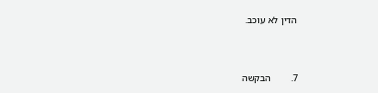הדין לא עוכב.



7.        הבקשה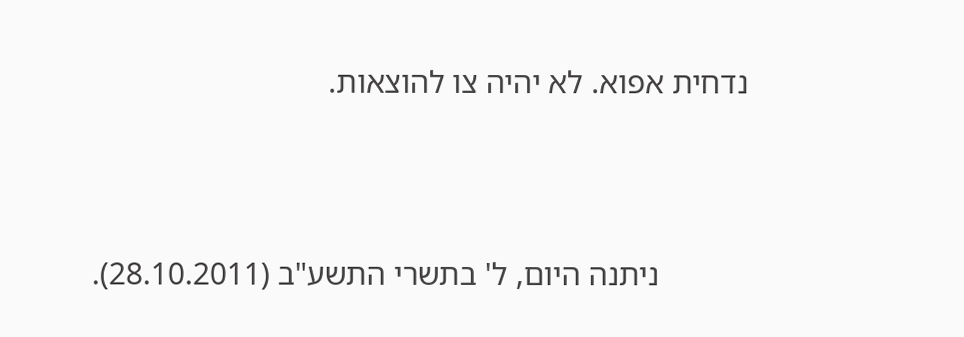נדחית אפוא. לא יהיה צו להוצאות.



           ניתנה היום, ל' בתשרי התשע"ב (28.10.2011).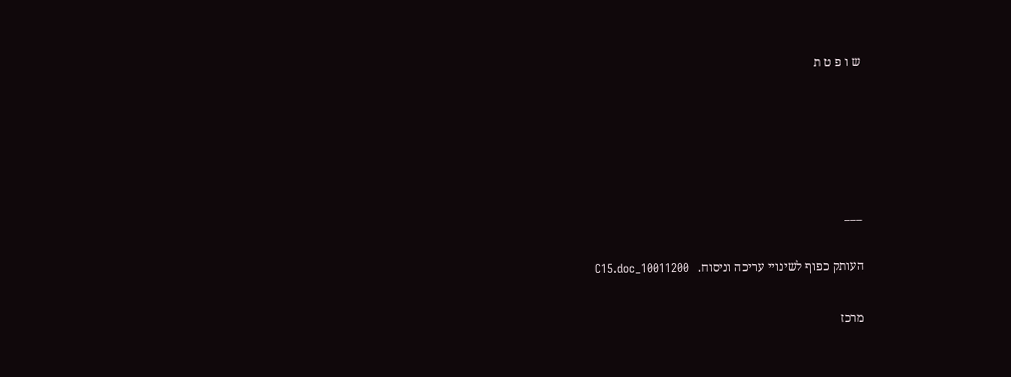ש ו פ ט ת





___

העותק כפוף לשינויי עריכה וניסוח.   10011200_C15.doc

מרכז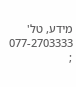מידע, טל' 077-2703333 ;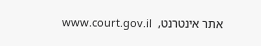אתר אינטרנט,  www.court.gov.il